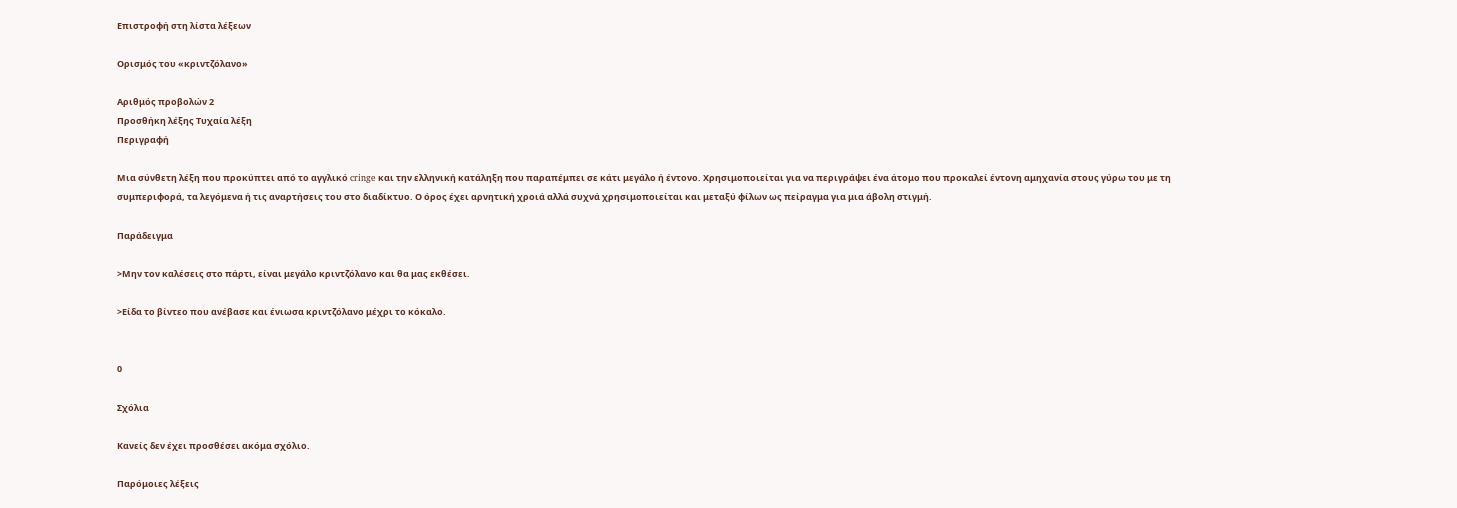Επιστροφή στη λίστα λέξεων

Ορισμός του «κριντζόλανο»

Αριθμός προβολών 2
Προσθήκη λέξης Τυχαία λέξη
Περιγραφή

Μια σύνθετη λέξη που προκύπτει από το αγγλικό cringe και την ελληνική κατάληξη που παραπέμπει σε κάτι μεγάλο ή έντονο. Χρησιμοποιείται για να περιγράψει ένα άτομο που προκαλεί έντονη αμηχανία στους γύρω του με τη συμπεριφορά, τα λεγόμενα ή τις αναρτήσεις του στο διαδίκτυο. Ο όρος έχει αρνητική χροιά αλλά συχνά χρησιμοποιείται και μεταξύ φίλων ως πείραγμα για μια άβολη στιγμή.

Παράδειγμα

>Μην τον καλέσεις στο πάρτι, είναι μεγάλο κριντζόλανο και θα μας εκθέσει.

>Είδα το βίντεο που ανέβασε και ένιωσα κριντζόλανο μέχρι το κόκαλο.


0

Σχόλια

Κανείς δεν έχει προσθέσει ακόμα σχόλιο.

Παρόμοιες λέξεις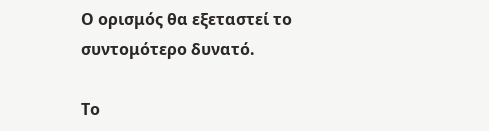Ο ορισμός θα εξεταστεί το συντομότερο δυνατό.

Το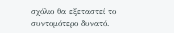σχόλιο θα εξεταστεί το συντομότερο δυνατό.